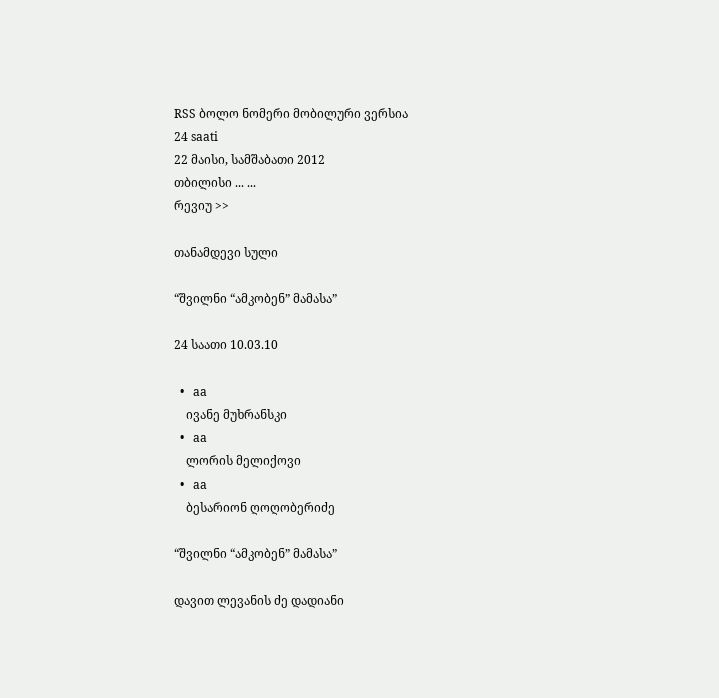RSS ბოლო ნომერი მობილური ვერსია
24 saati
22 მაისი, სამშაბათი 2012
თბილისი ... ...
რევიუ >>

თანამდევი სული

“შვილნი “ამკობენ” მამასა”

24 საათი 10.03.10

  •   aa
    ივანე მუხრანსკი
  •   aa
    ლორის მელიქოვი
  •   aa
    ბესარიონ ღოღობერიძე

“შვილნი “ამკობენ” მამასა”

დავით ლევანის ძე დადიანი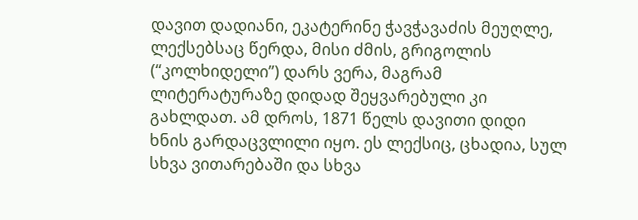დავით დადიანი, ეკატერინე ჭავჭავაძის მეუღლე, ლექსებსაც წერდა, მისი ძმის, გრიგოლის (“კოლხიდელი”) დარს ვერა, მაგრამ ლიტერატურაზე დიდად შეყვარებული კი გახლდათ. ამ დროს, 1871 წელს დავითი დიდი ხნის გარდაცვლილი იყო. ეს ლექსიც, ცხადია, სულ სხვა ვითარებაში და სხვა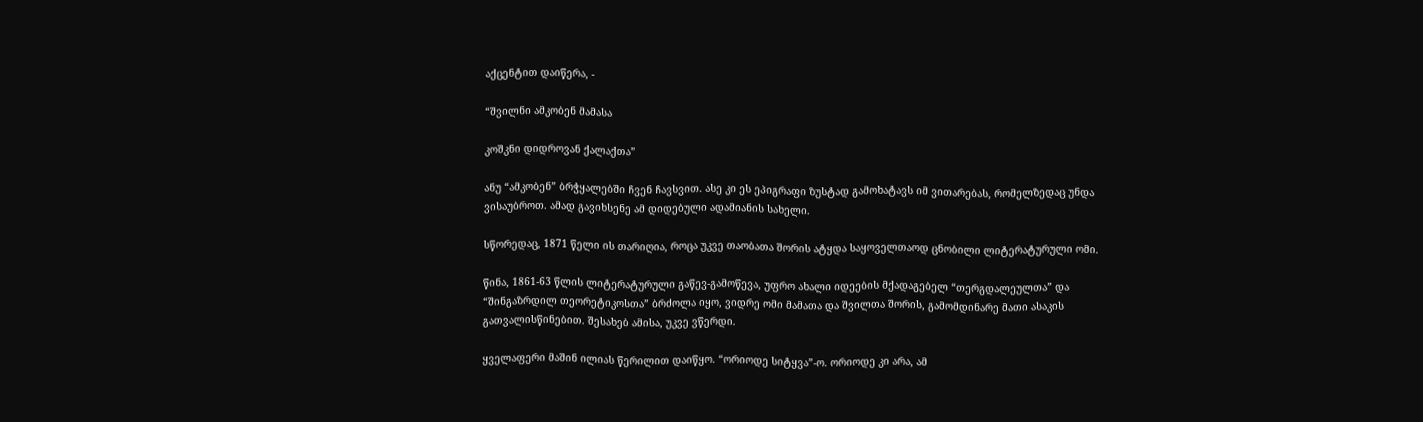აქცენტით დაიწერა, -

“შვილნი ამკობენ მამასა

კოშკნი დიდროვან ქალაქთა”

ანუ “ამკობენ” ბრჭყალებში ჩვენ ჩავსვით. ასე კი ეს ეპიგრაფი ზუსტად გამოხატავს იმ ვითარებას, რომელზედაც უნდა ვისაუბროთ. ამად გავიხსენე ამ დიდებული ადამიანის სახელი.

სწორედაც, 1871 წელი ის თარიღია, როცა უკვე თაობათა შორის ატყდა საყოველთაოდ ცნობილი ლიტერატურული ომი.

წინა, 1861-63 წლის ლიტერატურული გაწევ-გამოწევა, უფრო ახალი იდეების მქადაგებელ “თერგდალეულთა” და “შინგაზრდილ თეორეტიკოსთა” ბრძოლა იყო, ვიდრე ომი მამათა და შვილთა შორის, გამომდინარე მათი ასაკის გათვალისწინებით. შესახებ ამისა, უკვე ვწერდი.

ყველაფერი მაშინ ილიას წერილით დაიწყო. “ორიოდე სიტყვა”-ო. ორიოდე კი არა, ამ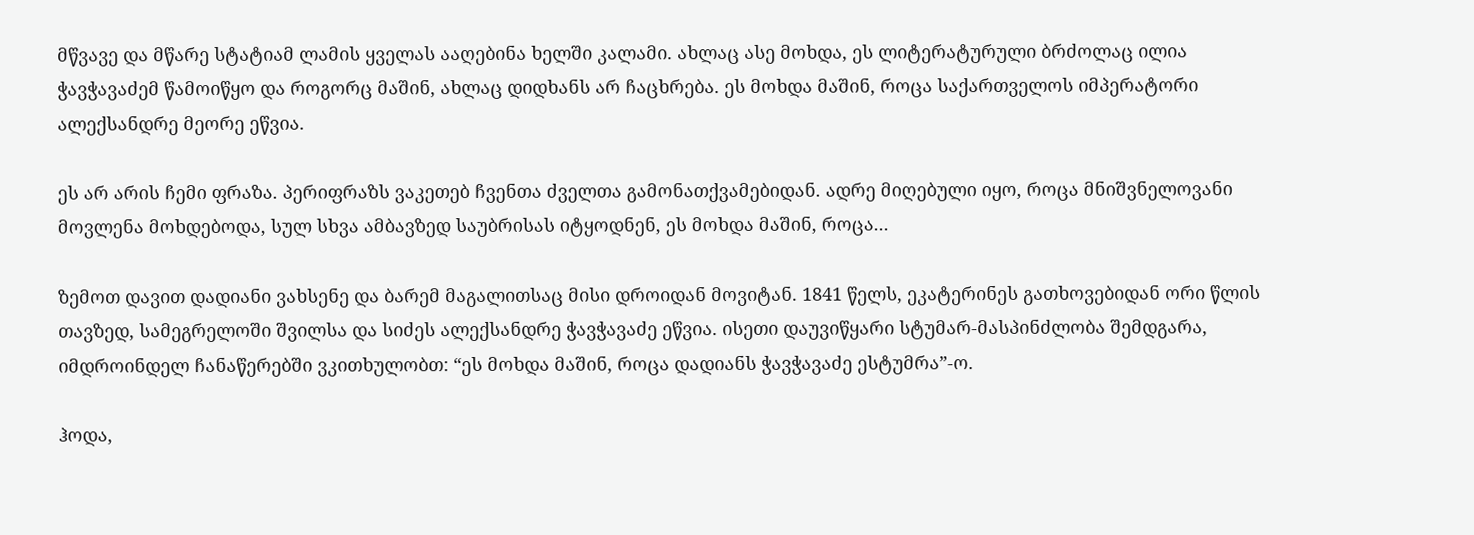მწვავე და მწარე სტატიამ ლამის ყველას ააღებინა ხელში კალამი. ახლაც ასე მოხდა, ეს ლიტერატურული ბრძოლაც ილია ჭავჭავაძემ წამოიწყო და როგორც მაშინ, ახლაც დიდხანს არ ჩაცხრება. ეს მოხდა მაშინ, როცა საქართველოს იმპერატორი ალექსანდრე მეორე ეწვია.

ეს არ არის ჩემი ფრაზა. პერიფრაზს ვაკეთებ ჩვენთა ძველთა გამონათქვამებიდან. ადრე მიღებული იყო, როცა მნიშვნელოვანი მოვლენა მოხდებოდა, სულ სხვა ამბავზედ საუბრისას იტყოდნენ, ეს მოხდა მაშინ, როცა...

ზემოთ დავით დადიანი ვახსენე და ბარემ მაგალითსაც მისი დროიდან მოვიტან. 1841 წელს, ეკატერინეს გათხოვებიდან ორი წლის თავზედ, სამეგრელოში შვილსა და სიძეს ალექსანდრე ჭავჭავაძე ეწვია. ისეთი დაუვიწყარი სტუმარ-მასპინძლობა შემდგარა, იმდროინდელ ჩანაწერებში ვკითხულობთ: “ეს მოხდა მაშინ, როცა დადიანს ჭავჭავაძე ესტუმრა”-ო.

ჰოდა,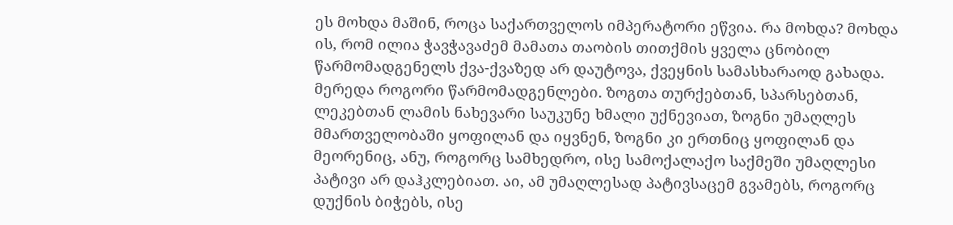ეს მოხდა მაშინ, როცა საქართველოს იმპერატორი ეწვია. რა მოხდა? მოხდა ის, რომ ილია ჭავჭავაძემ მამათა თაობის თითქმის ყველა ცნობილ წარმომადგენელს ქვა-ქვაზედ არ დაუტოვა, ქვეყნის სამასხარაოდ გახადა. მერედა როგორი წარმომადგენლები. ზოგთა თურქებთან, სპარსებთან, ლეკებთან ლამის ნახევარი საუკუნე ხმალი უქნევიათ, ზოგნი უმაღლეს მმართველობაში ყოფილან და იყვნენ, ზოგნი კი ერთნიც ყოფილან და მეორენიც, ანუ, როგორც სამხედრო, ისე სამოქალაქო საქმეში უმაღლესი პატივი არ დაჰკლებიათ. აი, ამ უმაღლესად პატივსაცემ გვამებს, როგორც დუქნის ბიჭებს, ისე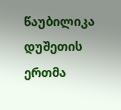წაუბილიკა დუშეთის ერთმა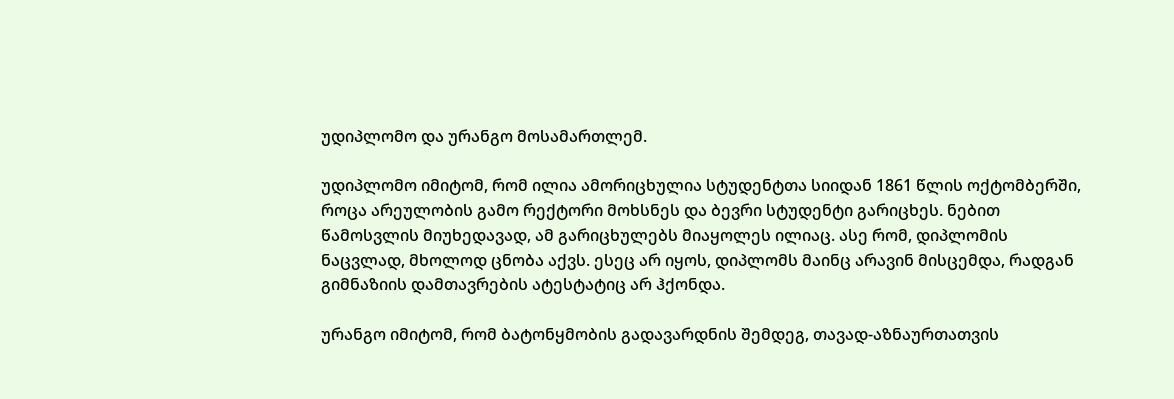უდიპლომო და ურანგო მოსამართლემ.

უდიპლომო იმიტომ, რომ ილია ამორიცხულია სტუდენტთა სიიდან 1861 წლის ოქტომბერში, როცა არეულობის გამო რექტორი მოხსნეს და ბევრი სტუდენტი გარიცხეს. ნებით წამოსვლის მიუხედავად, ამ გარიცხულებს მიაყოლეს ილიაც. ასე რომ, დიპლომის ნაცვლად, მხოლოდ ცნობა აქვს. ესეც არ იყოს, დიპლომს მაინც არავინ მისცემდა, რადგან გიმნაზიის დამთავრების ატესტატიც არ ჰქონდა.

ურანგო იმიტომ, რომ ბატონყმობის გადავარდნის შემდეგ, თავად-აზნაურთათვის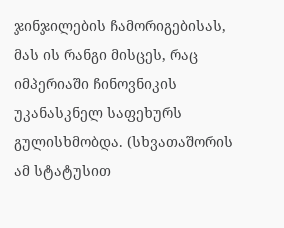ჯინჯილების ჩამორიგებისას, მას ის რანგი მისცეს, რაც იმპერიაში ჩინოვნიკის უკანასკნელ საფეხურს გულისხმობდა. (სხვათაშორის ამ სტატუსით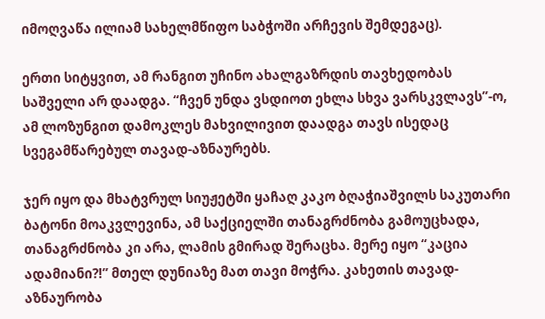იმოღვაწა ილიამ სახელმწიფო საბჭოში არჩევის შემდეგაც).

ერთი სიტყვით, ამ რანგით უჩინო ახალგაზრდის თავხედობას საშველი არ დაადგა. “ჩვენ უნდა ვსდიოთ ეხლა სხვა ვარსკვლავს”-ო, ამ ლოზუნგით დამოკლეს მახვილივით დაადგა თავს ისედაც სვეგამწარებულ თავად-აზნაურებს.

ჯერ იყო და მხატვრულ სიუჟეტში ყაჩაღ კაკო ბღაჭიაშვილს საკუთარი ბატონი მოაკვლევინა, ამ საქციელში თანაგრძნობა გამოუცხადა, თანაგრძნობა კი არა, ლამის გმირად შერაცხა. მერე იყო “კაცია ადამიანი?!” მთელ დუნიაზე მათ თავი მოჭრა. კახეთის თავად-აზნაურობა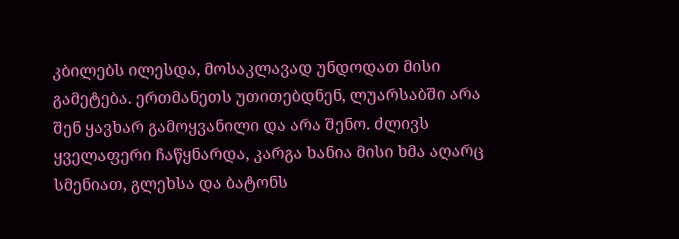კბილებს ილესდა, მოსაკლავად უნდოდათ მისი გამეტება. ერთმანეთს უთითებდნენ, ლუარსაბში არა შენ ყავხარ გამოყვანილი და არა შენო. ძლივს ყველაფერი ჩაწყნარდა, კარგა ხანია მისი ხმა აღარც სმენიათ, გლეხსა და ბატონს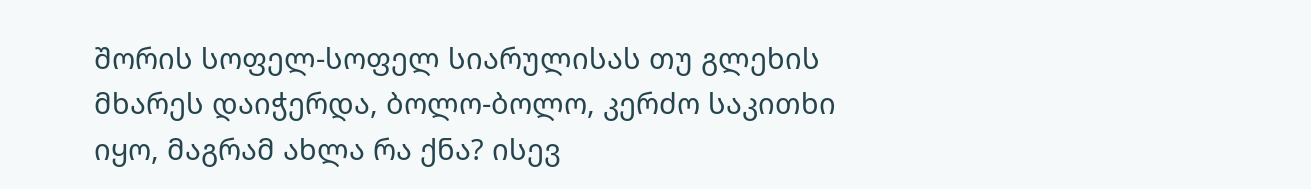შორის სოფელ-სოფელ სიარულისას თუ გლეხის მხარეს დაიჭერდა, ბოლო-ბოლო, კერძო საკითხი იყო, მაგრამ ახლა რა ქნა? ისევ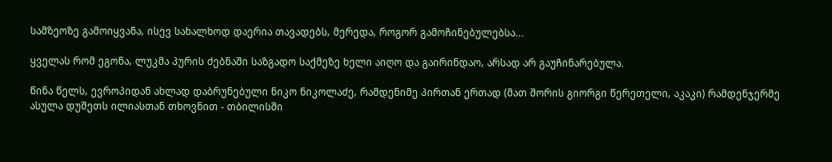სამზეოზე გამოიყვანა, ისევ სახალხოდ დაერია თავადებს, მერედა, როგორ გამოჩინებულებსა...

ყველას რომ ეგონა, ლუკმა პურის ძებნაში საზგადო საქმეზე ხელი აიღო და გაირინდაო, არსად არ გაუჩინარებულა.

წინა წელს, ევროპიდან ახლად დაბრუნებული ნიკო ნიკოლაძე, რამდენიმე პირთან ერთად (მათ შორის გიორგი წერეთელი, აკაკი) რამდენჯერმე ასულა დუშეთს ილიასთან თხოვნით - თბილისში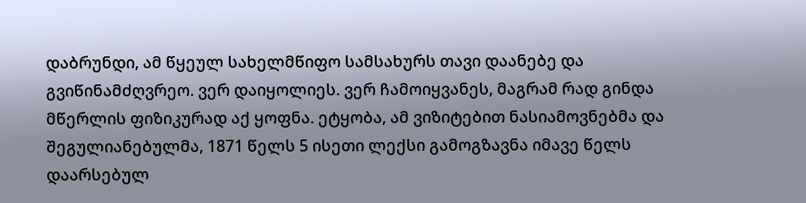დაბრუნდი, ამ წყეულ სახელმწიფო სამსახურს თავი დაანებე და გვიწინამძღვრეო. ვერ დაიყოლიეს. ვერ ჩამოიყვანეს, მაგრამ რად გინდა მწერლის ფიზიკურად აქ ყოფნა. ეტყობა, ამ ვიზიტებით ნასიამოვნებმა და შეგულიანებულმა, 1871 წელს 5 ისეთი ლექსი გამოგზავნა იმავე წელს დაარსებულ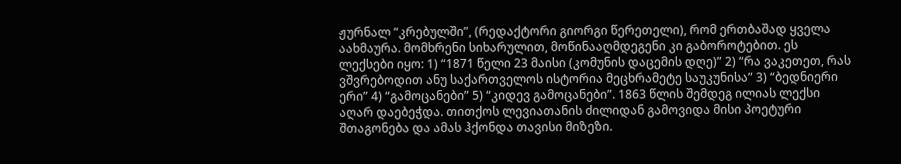ჟურნალ “კრებულში”, (რედაქტორი გიორგი წერეთელი), რომ ერთბაშად ყველა აახმაურა. მომხრენი სიხარულით, მოწინააღმდეგენი კი გაბოროტებით. ეს ლექსები იყო: 1) “1871 წელი 23 მაისი (კომუნის დაცემის დღე)” 2) “რა ვაკეთეთ, რას ვშვრებოდით ანუ საქართველოს ისტორია მეცხრამეტე საუკუნისა” 3) “ბედნიერი ერი” 4) “გამოცანები” 5) “კიდევ გამოცანები”. 1863 წლის შემდეგ ილიას ლექსი აღარ დაებეჭდა. თითქოს ლევიათანის ძილიდან გამოვიდა მისი პოეტური შთაგონება და ამას ჰქონდა თავისი მიზეზი.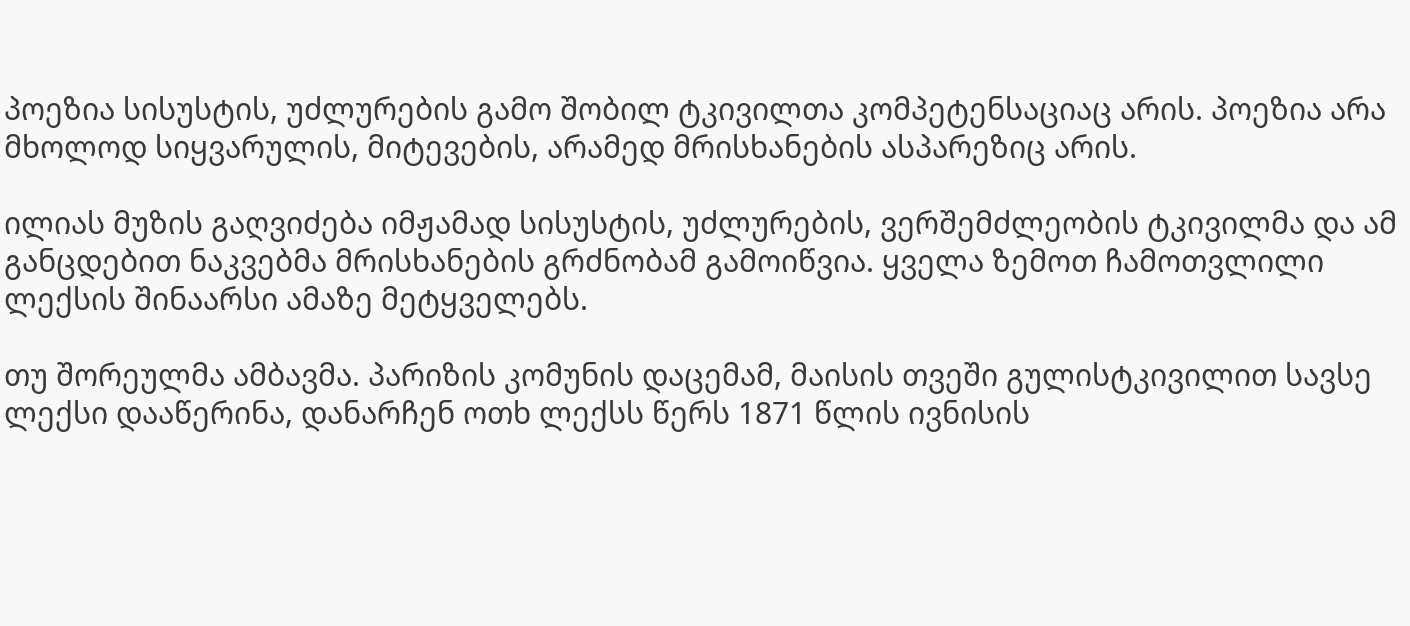პოეზია სისუსტის, უძლურების გამო შობილ ტკივილთა კომპეტენსაციაც არის. პოეზია არა მხოლოდ სიყვარულის, მიტევების, არამედ მრისხანების ასპარეზიც არის.

ილიას მუზის გაღვიძება იმჟამად სისუსტის, უძლურების, ვერშემძლეობის ტკივილმა და ამ განცდებით ნაკვებმა მრისხანების გრძნობამ გამოიწვია. ყველა ზემოთ ჩამოთვლილი ლექსის შინაარსი ამაზე მეტყველებს.

თუ შორეულმა ამბავმა. პარიზის კომუნის დაცემამ, მაისის თვეში გულისტკივილით სავსე ლექსი დააწერინა, დანარჩენ ოთხ ლექსს წერს 1871 წლის ივნისის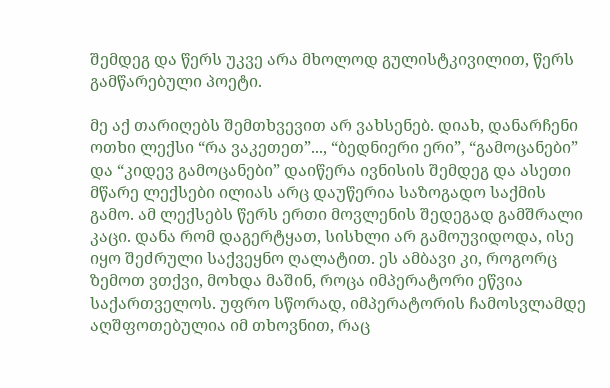შემდეგ და წერს უკვე არა მხოლოდ გულისტკივილით, წერს გამწარებული პოეტი.

მე აქ თარიღებს შემთხვევით არ ვახსენებ. დიახ, დანარჩენი ოთხი ლექსი “რა ვაკეთეთ”..., “ბედნიერი ერი”, “გამოცანები” და “კიდევ გამოცანები” დაიწერა ივნისის შემდეგ და ასეთი მწარე ლექსები ილიას არც დაუწერია საზოგადო საქმის გამო. ამ ლექსებს წერს ერთი მოვლენის შედეგად გამშრალი კაცი. დანა რომ დაგერტყათ, სისხლი არ გამოუვიდოდა, ისე იყო შეძრული საქვეყნო ღალატით. ეს ამბავი კი, როგორც ზემოთ ვთქვი, მოხდა მაშინ, როცა იმპერატორი ეწვია საქართველოს. უფრო სწორად, იმპერატორის ჩამოსვლამდე აღშფოთებულია იმ თხოვნით, რაც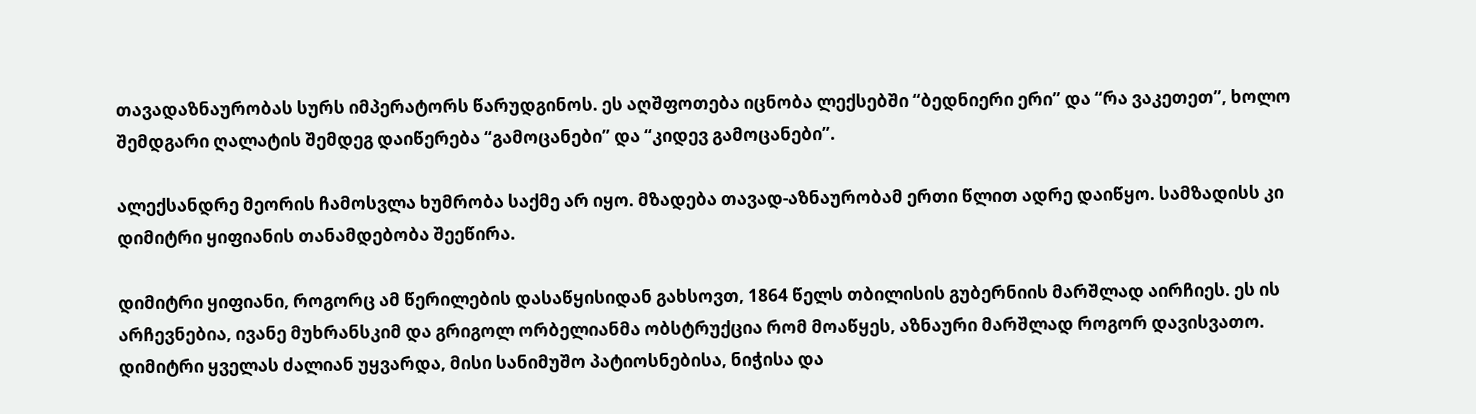თავადაზნაურობას სურს იმპერატორს წარუდგინოს. ეს აღშფოთება იცნობა ლექსებში “ბედნიერი ერი” და “რა ვაკეთეთ”, ხოლო შემდგარი ღალატის შემდეგ დაიწერება “გამოცანები” და “კიდევ გამოცანები”.

ალექსანდრე მეორის ჩამოსვლა ხუმრობა საქმე არ იყო. მზადება თავად-აზნაურობამ ერთი წლით ადრე დაიწყო. სამზადისს კი დიმიტრი ყიფიანის თანამდებობა შეეწირა.

დიმიტრი ყიფიანი, როგორც ამ წერილების დასაწყისიდან გახსოვთ, 1864 წელს თბილისის გუბერნიის მარშლად აირჩიეს. ეს ის არჩევნებია, ივანე მუხრანსკიმ და გრიგოლ ორბელიანმა ობსტრუქცია რომ მოაწყეს, აზნაური მარშლად როგორ დავისვათო. დიმიტრი ყველას ძალიან უყვარდა, მისი სანიმუშო პატიოსნებისა, ნიჭისა და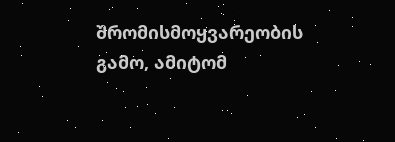შრომისმოყვარეობის გამო, ამიტომ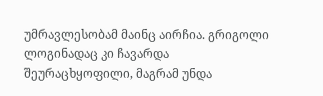უმრავლესობამ მაინც აირჩია. გრიგოლი ლოგინადაც კი ჩავარდა შეურაცხყოფილი, მაგრამ უნდა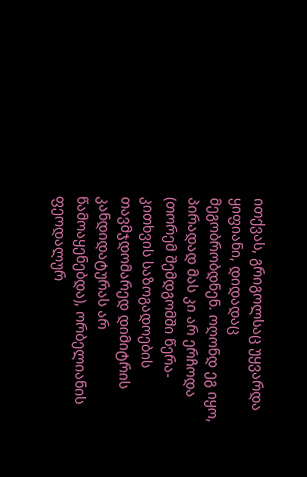ითქვას, გრიგოლსაც უყვარდა ყიფიანი, დიდადაც მეგობრობდნენ. ოღონდ ეგ იყო, პირადად მას კი არ ერჩოდა (თორემ შემდგომში წერა-კითხვის საზოგადოების თავმჯდომარედ დიმიტრის კანდიდატურას არ წამოაყენებდა), ორბელიანის ფეოდალურ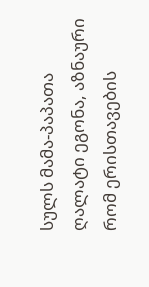სულს მამა-პაპათა ღალატი ეგონა, აზნაური რომ ერისთავების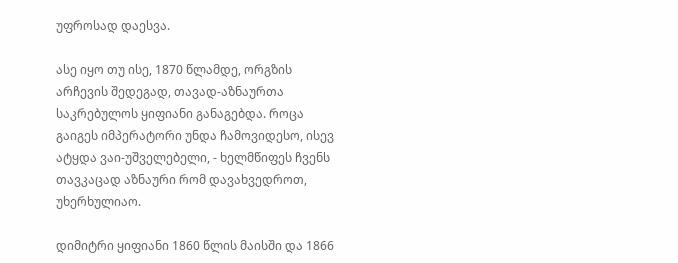უფროსად დაესვა.

ასე იყო თუ ისე, 1870 წლამდე, ორგზის არჩევის შედეგად, თავად-აზნაურთა საკრებულოს ყიფიანი განაგებდა. როცა გაიგეს იმპერატორი უნდა ჩამოვიდესო, ისევ ატყდა ვაი-უშველებელი, - ხელმწიფეს ჩვენს თავკაცად აზნაური რომ დავახვედროთ, უხერხულიაო.

დიმიტრი ყიფიანი 1860 წლის მაისში და 1866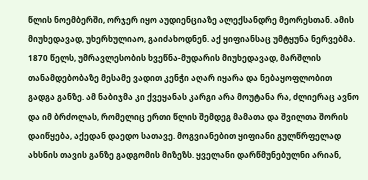წლის ნოემბერში, ორჯერ იყო აუდიენციაზე ალექსანდრე მეორესთან. ამის მიუხედავად, უხერხულიაო, გაიძახოდნენ. აქ ყიფიანსაც უმტყუნა ნერვებმა. 1870 წელს, უმრავლესობის ხვეწნა-მუდარის მიუხედავად, მარშლის თანამდებობაზე მესამე ვადით კენჭი აღარ იყარა და ნებაყოფლობით გადგა განზე. ამ ნაბიჯმა კი ქვეყანას კარგი არა მოუტანა რა, ძლიერაც ავნო და იმ ბრძოლას, რომელიც ერთი წლის შემდეგ მამათა და შვილთა შორის დაიწყება, აქედან დაედო სათავე. მოგვიანებით ყიფიანი გულწრფელად ახსნის თავის განზე გადგომის მიზეზს. ყველანი დარწმუნებულნი არიან,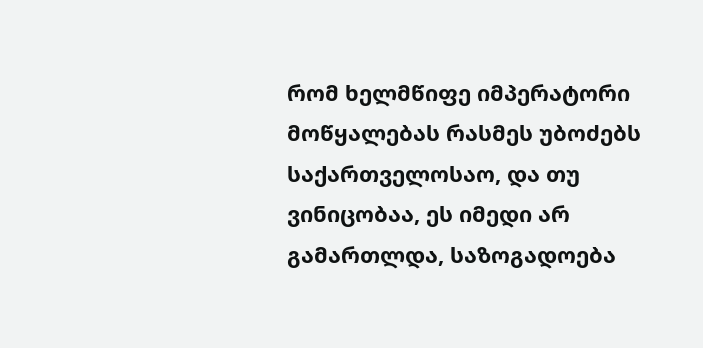რომ ხელმწიფე იმპერატორი მოწყალებას რასმეს უბოძებს საქართველოსაო, და თუ ვინიცობაა, ეს იმედი არ გამართლდა, საზოგადოება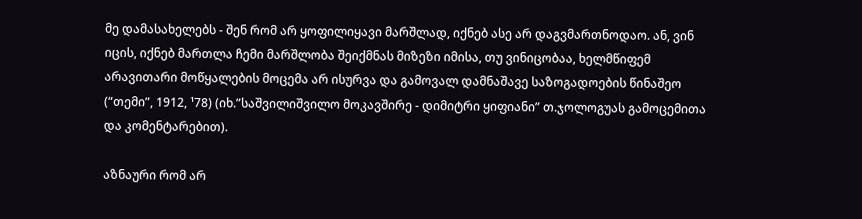მე დამასახელებს - შენ რომ არ ყოფილიყავი მარშლად, იქნებ ასე არ დაგვმართნოდაო. ან, ვინ იცის, იქნებ მართლა ჩემი მარშლობა შეიქმნას მიზეზი იმისა, თუ ვინიცობაა, ხელმწიფემ არავითარი მოწყალების მოცემა არ ისურვა და გამოვალ დამნაშავე საზოგადოების წინაშეო (“თემი”, 1912, ¹78) (იხ.”საშვილიშვილო მოკავშირე - დიმიტრი ყიფიანი” თ.ჯოლოგუას გამოცემითა და კომენტარებით).

აზნაური რომ არ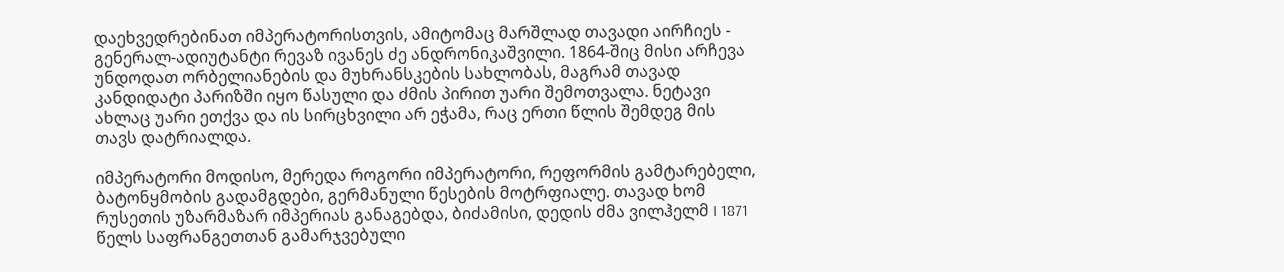დაეხვედრებინათ იმპერატორისთვის, ამიტომაც მარშლად თავადი აირჩიეს - გენერალ-ადიუტანტი რევაზ ივანეს ძე ანდრონიკაშვილი. 1864-შიც მისი არჩევა უნდოდათ ორბელიანების და მუხრანსკების სახლობას, მაგრამ თავად კანდიდატი პარიზში იყო წასული და ძმის პირით უარი შემოთვალა. ნეტავი ახლაც უარი ეთქვა და ის სირცხვილი არ ეჭამა, რაც ერთი წლის შემდეგ მის თავს დატრიალდა.

იმპერატორი მოდისო, მერედა როგორი იმპერატორი, რეფორმის გამტარებელი, ბატონყმობის გადამგდები, გერმანული წესების მოტრფიალე. თავად ხომ რუსეთის უზარმაზარ იმპერიას განაგებდა, ბიძამისი, დედის ძმა ვილჰელმ I 1871 წელს საფრანგეთთან გამარჯვებული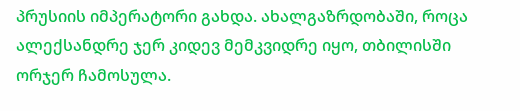პრუსიის იმპერატორი გახდა. ახალგაზრდობაში, როცა ალექსანდრე ჯერ კიდევ მემკვიდრე იყო, თბილისში ორჯერ ჩამოსულა.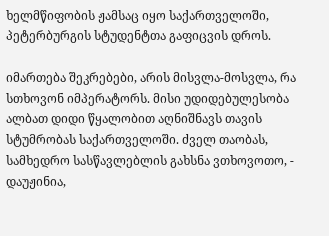ხელმწიფობის ჟამსაც იყო საქართველოში, პეტერბურგის სტუდენტთა გაფიცვის დროს.

იმართება შეკრებები, არის მისვლა-მოსვლა, რა სთხოვონ იმპერატორს. მისი უდიდებულესობა ალბათ დიდი წყალობით აღნიშნავს თავის სტუმრობას საქართველოში. ძველ თაობას, სამხედრო სასწავლებლის გახსნა ვთხოვოთო, - დაუჟინია,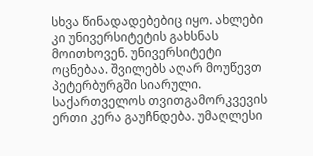სხვა წინადადებებიც იყო. ახლები კი უნივერსიტეტის გახსნას მოითხოვენ. უნივერსიტეტი ოცნებაა. შვილებს აღარ მოუწევთ პეტერბურგში სიარული. საქართველოს თვითგამორკვევის ერთი კერა გაუჩნდება. უმაღლესი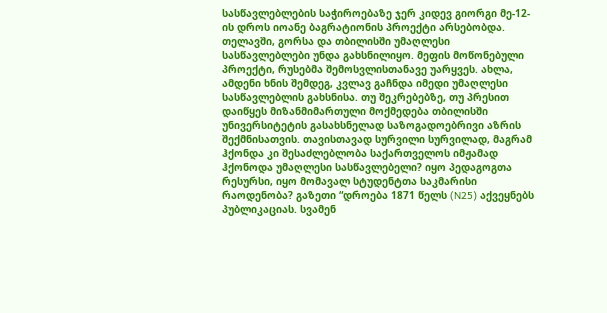სასწავლებლების საჭიროებაზე ჯერ კიდევ გიორგი მე-12-ის დროს იოანე ბაგრატიონის პროექტი არსებობდა. თელავში, გორსა და თბილისში უმაღლესი სასწავლებლები უნდა გახსნილიყო. მეფის მოწონებული პროექტი, რუსებმა შემოსვლისთანავე უარყვეს. ახლა, ამდენი ხნის შემდეგ, კვლავ გაჩნდა იმედი უმაღლესი სასწავლებლის გახსნისა. თუ შეკრებებზე, თუ პრესით დაიწყეს მიზანმიმართული მოქმედება თბილისში უნივერსიტეტის გასახსნელად საზოგადოებრივი აზრის შექმნისათვის. თავისთავად სურვილი სურვილად, მაგრამ ჰქონდა კი შესაძლებლობა საქართველოს იმჟამად ჰქონოდა უმაღლესი სასწავლებელი? იყო პედაგოგთა რესურსი, იყო მომავალ სტუდენტთა საკმარისი რაოდენობა? გაზეთი “დროება 1871 წელს (N25) აქვეყნებს პუბლიკაციას. სვამენ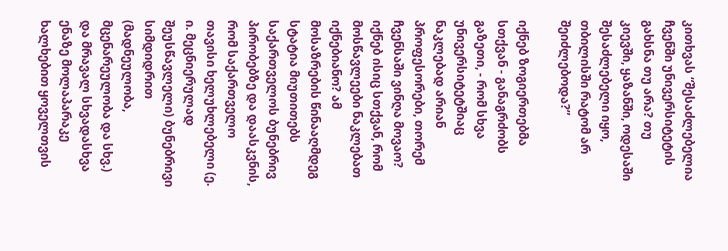კითხვას “შესაძლებელია ჩვენში უნივერსიტეტის გახსნა თუ არა? თუ კიევში, ყაზანში, ოდესაში შესაძლებელი იყო, თბილისში რატომ არ შეიძლებოდა?”

იქნებ ზოგიერთებმა სთქვან - განაგრძობს გაზეთი, - რომ სხვა უნივერსიტეტშიაც ნაკლებად არიან პროფესორები, თორემ ჩვენსაში ვინღა მოვაო? იქნებ ისიც სთქვან, რომ მოსწავლეები ნაკლებათ იქნებიანო? ამ მოსაზრების წინააღმდეგ სტატია მიუთითებს საქართველოს ბუნებრივ პირობებზე და დაასკვნის, რომ საქართველო თავისი ხელუხლებელი (ე. ი. მეცნიერულად შეუსწავლელი) ბუნებრივი სიმდიდრით (მადნეულობა, მცენარეულობა და სხვ.) და მრავალ სხვადასხვა ენაზე მოლაპარაკე ხალხებით ყოველთვის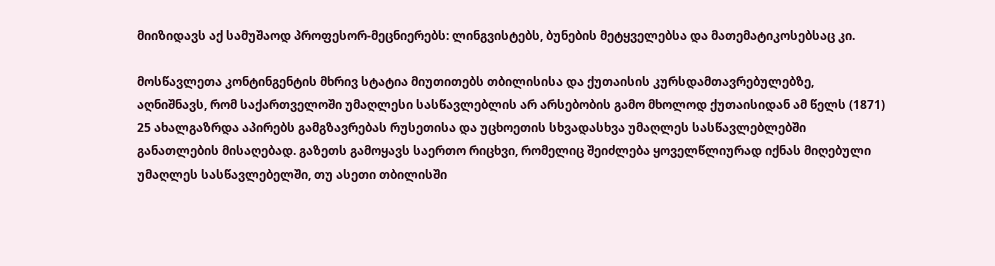მიიზიდავს აქ სამუშაოდ პროფესორ-მეცნიერებს: ლინგვისტებს, ბუნების მეტყველებსა და მათემატიკოსებსაც კი.

მოსწავლეთა კონტინგენტის მხრივ სტატია მიუთითებს თბილისისა და ქუთაისის კურსდამთავრებულებზე, აღნიშნავს, რომ საქართველოში უმაღლესი სასწავლებლის არ არსებობის გამო მხოლოდ ქუთაისიდან ამ წელს (1871) 25 ახალგაზრდა აპირებს გამგზავრებას რუსეთისა და უცხოეთის სხვადასხვა უმაღლეს სასწავლებლებში განათლების მისაღებად. გაზეთს გამოყავს საერთო რიცხვი, რომელიც შეიძლება ყოველწლიურად იქნას მიღებული უმაღლეს სასწავლებელში, თუ ასეთი თბილისში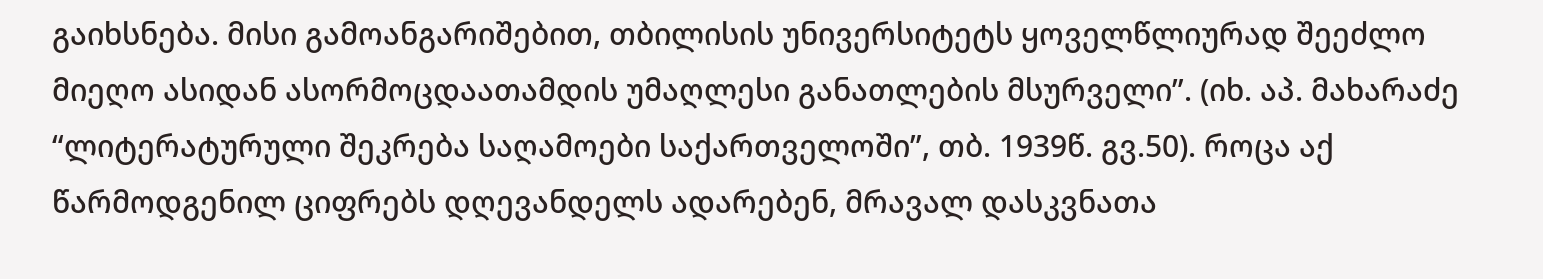გაიხსნება. მისი გამოანგარიშებით, თბილისის უნივერსიტეტს ყოველწლიურად შეეძლო მიეღო ასიდან ასორმოცდაათამდის უმაღლესი განათლების მსურველი”. (იხ. აპ. მახარაძე “ლიტერატურული შეკრება საღამოები საქართველოში”, თბ. 1939წ. გვ.50). როცა აქ წარმოდგენილ ციფრებს დღევანდელს ადარებენ, მრავალ დასკვნათა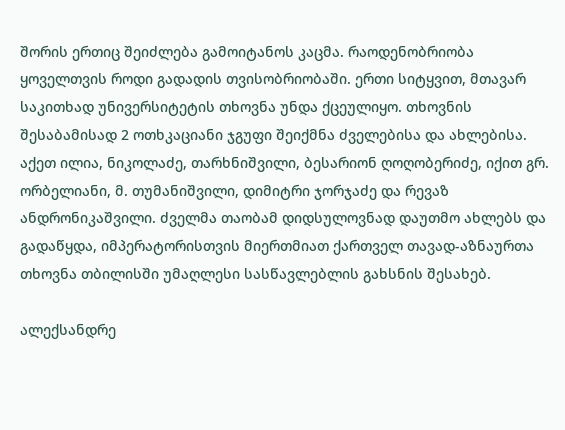შორის ერთიც შეიძლება გამოიტანოს კაცმა. რაოდენობრიობა ყოველთვის როდი გადადის თვისობრიობაში. ერთი სიტყვით, მთავარ საკითხად უნივერსიტეტის თხოვნა უნდა ქცეულიყო. თხოვნის შესაბამისად 2 ოთხკაციანი ჯგუფი შეიქმნა ძველებისა და ახლებისა. აქეთ ილია, ნიკოლაძე, თარხნიშვილი, ბესარიონ ღოღობერიძე, იქით გრ. ორბელიანი, მ. თუმანიშვილი, დიმიტრი ჯორჯაძე და რევაზ ანდრონიკაშვილი. ძველმა თაობამ დიდსულოვნად დაუთმო ახლებს და გადაწყდა, იმპერატორისთვის მიერთმიათ ქართველ თავად-აზნაურთა თხოვნა თბილისში უმაღლესი სასწავლებლის გახსნის შესახებ.

ალექსანდრე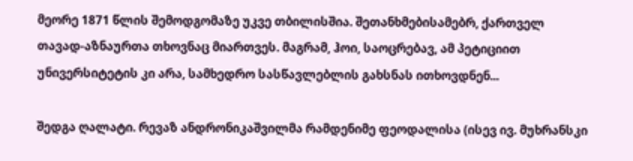მეორე 1871 წლის შემოდგომაზე უკვე თბილისშია. შეთანხმებისამებრ, ქართველ თავად-აზნაურთა თხოვნაც მიართვეს. მაგრამ, ჰოი, საოცრებავ, ამ პეტიციით უნივერსიტეტის კი არა, სამხედრო სასწავლებლის გახსნას ითხოვდნენ...

შედგა ღალატი. რევაზ ანდრონიკაშვილმა რამდენიმე ფეოდალისა (ისევ ივ. მუხრანსკი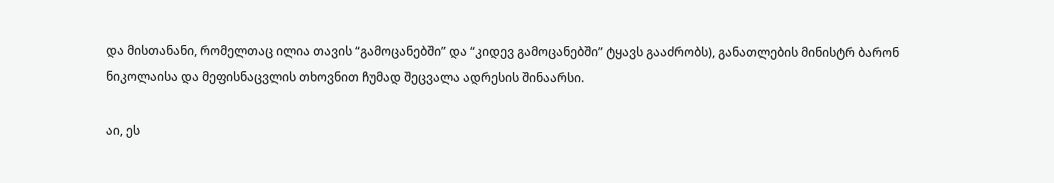და მისთანანი, რომელთაც ილია თავის “გამოცანებში” და “კიდევ გამოცანებში” ტყავს გააძრობს), განათლების მინისტრ ბარონ ნიკოლაისა და მეფისნაცვლის თხოვნით ჩუმად შეცვალა ადრესის შინაარსი.

აი, ეს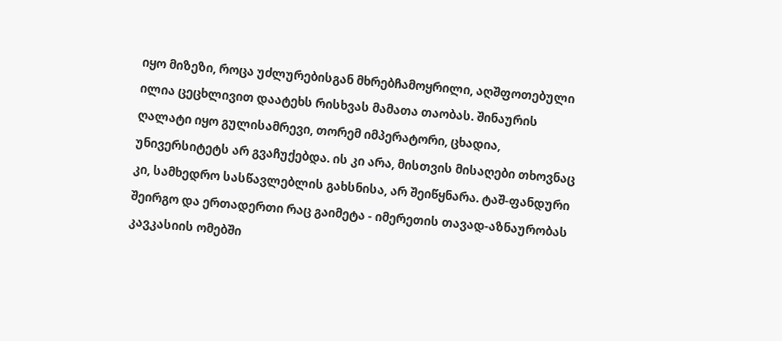იყო მიზეზი, როცა უძლურებისგან მხრებჩამოყრილი, აღშფოთებული ილია ცეცხლივით დაატეხს რისხვას მამათა თაობას. შინაურის ღალატი იყო გულისამრევი, თორემ იმპერატორი, ცხადია, უნივერსიტეტს არ გვაჩუქებდა. ის კი არა, მისთვის მისაღები თხოვნაც კი, სამხედრო სასწავლებლის გახსნისა, არ შეიწყნარა. ტაშ-ფანდური შეირგო და ერთადერთი რაც გაიმეტა - იმერეთის თავად-აზნაურობას კავკასიის ომებში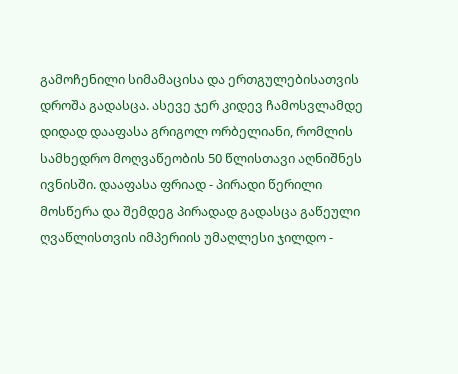გამოჩენილი სიმამაცისა და ერთგულებისათვის დროშა გადასცა. ასევე ჯერ კიდევ ჩამოსვლამდე დიდად დააფასა გრიგოლ ორბელიანი, რომლის სამხედრო მოღვაწეობის 50 წლისთავი აღნიშნეს ივნისში. დააფასა ფრიად - პირადი წერილი მოსწერა და შემდეგ პირადად გადასცა გაწეული ღვაწლისთვის იმპერიის უმაღლესი ჯილდო -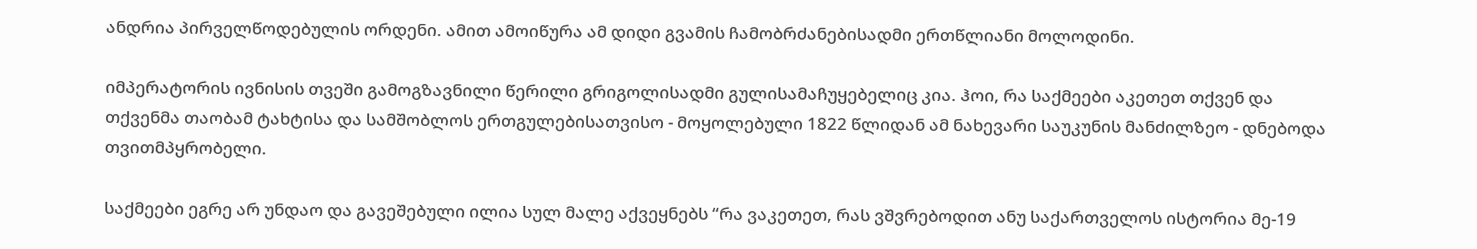ანდრია პირველწოდებულის ორდენი. ამით ამოიწურა ამ დიდი გვამის ჩამობრძანებისადმი ერთწლიანი მოლოდინი.

იმპერატორის ივნისის თვეში გამოგზავნილი წერილი გრიგოლისადმი გულისამაჩუყებელიც კია. ჰოი, რა საქმეები აკეთეთ თქვენ და თქვენმა თაობამ ტახტისა და სამშობლოს ერთგულებისათვისო - მოყოლებული 1822 წლიდან ამ ნახევარი საუკუნის მანძილზეო - დნებოდა თვითმპყრობელი.

საქმეები ეგრე არ უნდაო და გავეშებული ილია სულ მალე აქვეყნებს “რა ვაკეთეთ, რას ვშვრებოდით ანუ საქართველოს ისტორია მე-19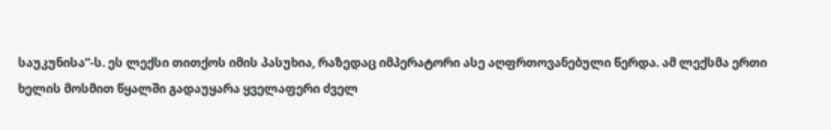საუკუნისა”-ს. ეს ლექსი თითქოს იმის პასუხია, რაზედაც იმპერატორი ასე აღფრთოვანებული წერდა. ამ ლექსმა ერთი ხელის მოსმით წყალში გადაუყარა ყველაფერი ძველ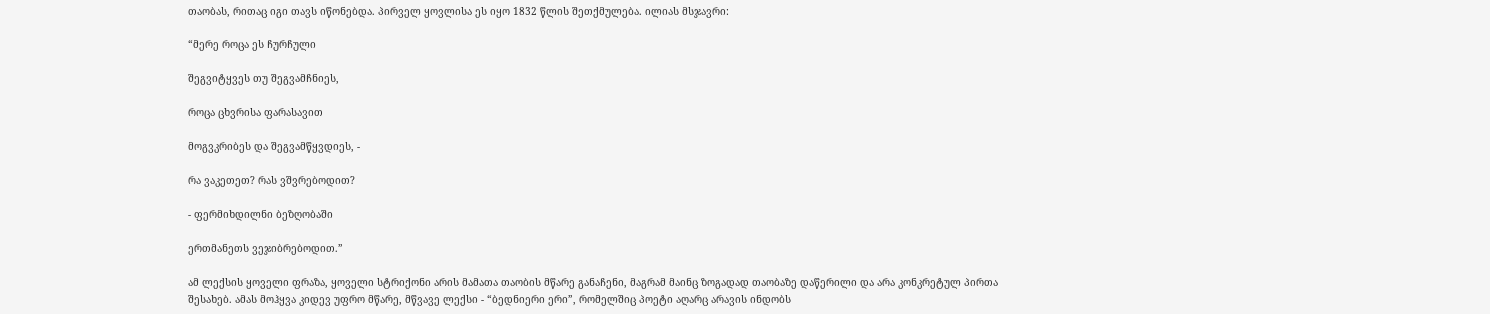თაობას, რითაც იგი თავს იწონებდა. პირველ ყოვლისა ეს იყო 1832 წლის შეთქმულება. ილიას მსჯავრი:

“მერე როცა ეს ჩურჩული

შეგვიტყვეს თუ შეგვამჩნიეს,

როცა ცხვრისა ფარასავით

მოგვკრიბეს და შეგვამწყვდიეს, -

რა ვაკეთეთ? რას ვშვრებოდით?

- ფერმიხდილნი ბეზღობაში

ერთმანეთს ვეჯიბრებოდით.”

ამ ლექსის ყოველი ფრაზა, ყოველი სტრიქონი არის მამათა თაობის მწარე განაჩენი, მაგრამ მაინც ზოგადად თაობაზე დაწერილი და არა კონკრეტულ პირთა შესახებ. ამას მოჰყვა კიდევ უფრო მწარე, მწვავე ლექსი - “ბედნიერი ერი”, რომელშიც პოეტი აღარც არავის ინდობს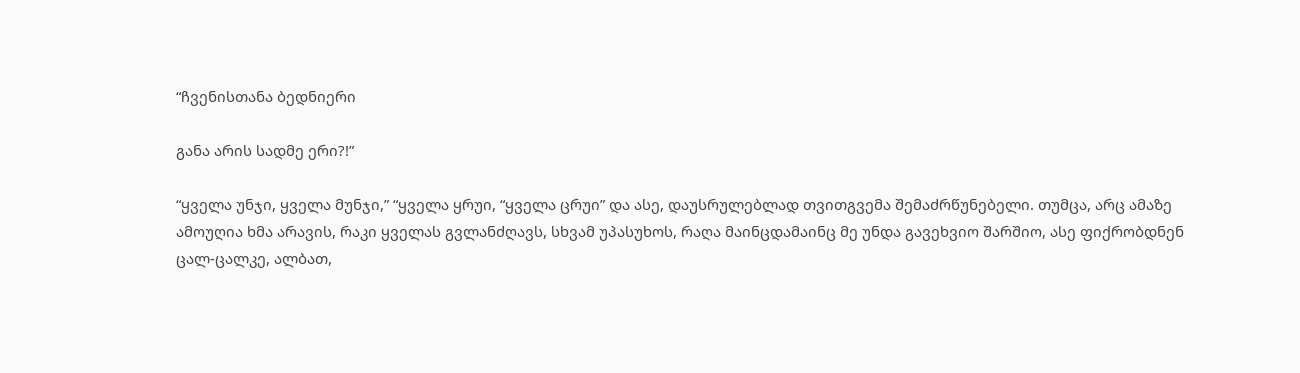“ჩვენისთანა ბედნიერი

განა არის სადმე ერი?!”

“ყველა უნჯი, ყველა მუნჯი,” “ყველა ყრუი, “ყველა ცრუი” და ასე, დაუსრულებლად თვითგვემა შემაძრწუნებელი. თუმცა, არც ამაზე ამოუღია ხმა არავის, რაკი ყველას გვლანძღავს, სხვამ უპასუხოს, რაღა მაინცდამაინც მე უნდა გავეხვიო შარშიო, ასე ფიქრობდნენ ცალ-ცალკე, ალბათ,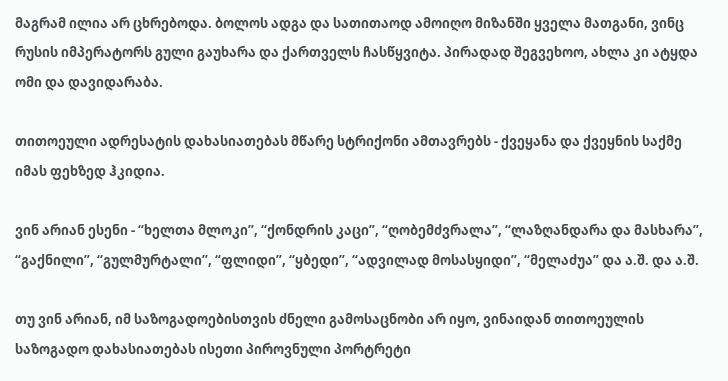მაგრამ ილია არ ცხრებოდა. ბოლოს ადგა და სათითაოდ ამოიღო მიზანში ყველა მათგანი, ვინც რუსის იმპერატორს გული გაუხარა და ქართველს ჩასწყვიტა. პირადად შეგვეხოო, ახლა კი ატყდა ომი და დავიდარაბა.

თითოეული ადრესატის დახასიათებას მწარე სტრიქონი ამთავრებს - ქვეყანა და ქვეყნის საქმე იმას ფეხზედ ჰკიდია.

ვინ არიან ესენი - “ხელთა მლოკი”, “ქონდრის კაცი”, “ღობემძვრალა”, “ლაზღანდარა და მასხარა”, “გაქნილი”, “გულმურტალი”, “ფლიდი”, “ყბედი”, “ადვილად მოსასყიდი”, “მელაძუა” და ა.შ. და ა.შ.

თუ ვინ არიან, იმ საზოგადოებისთვის ძნელი გამოსაცნობი არ იყო, ვინაიდან თითოეულის საზოგადო დახასიათებას ისეთი პიროვნული პორტრეტი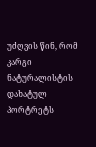უძღვის წინ, რომ კარგი ნატურალისტის დახატულ პორტრეტს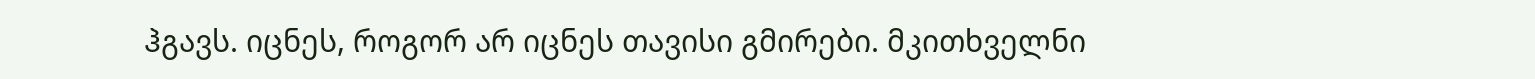ჰგავს. იცნეს, როგორ არ იცნეს თავისი გმირები. მკითხველნი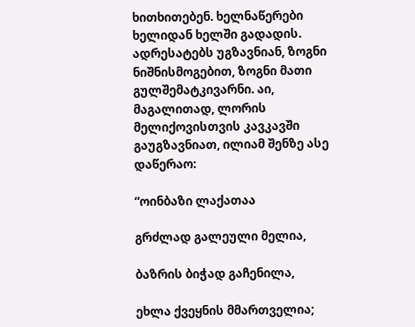ხითხითებენ. ხელნაწერები ხელიდან ხელში გადადის. ადრესატებს უგზავნიან, ზოგნი ნიშნისმოგებით, ზოგნი მათი გულშემატკივარნი. აი, მაგალითად, ლორის მელიქოვისთვის კავკავში გაუგზავნიათ, ილიამ შენზე ასე დაწერაო:

“ოინბაზი ლაქათაა

გრძლად გალეული მელია,

ბაზრის ბიჭად გაჩენილა,

ეხლა ქვეყნის მმართველია;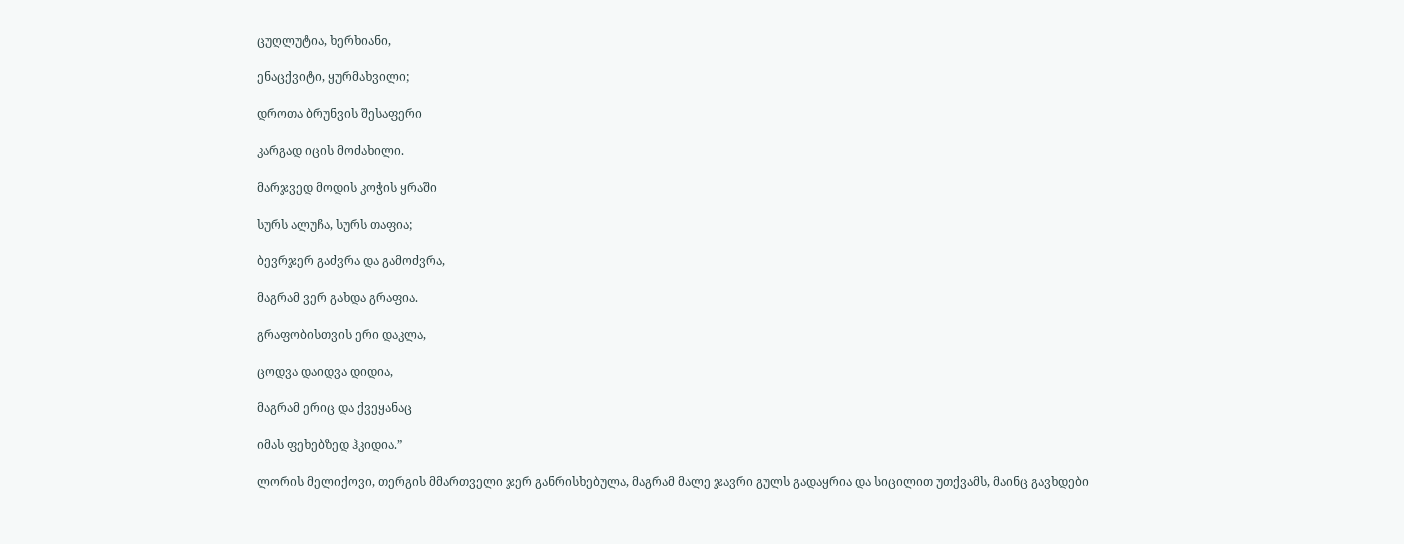ცუღლუტია, ხერხიანი,

ენაცქვიტი, ყურმახვილი;

დროთა ბრუნვის შესაფერი

კარგად იცის მოძახილი.

მარჯვედ მოდის კოჭის ყრაში

სურს ალუჩა, სურს თაფია;

ბევრჯერ გაძვრა და გამოძვრა,

მაგრამ ვერ გახდა გრაფია.

გრაფობისთვის ერი დაკლა,

ცოდვა დაიდვა დიდია,

მაგრამ ერიც და ქვეყანაც

იმას ფეხებზედ ჰკიდია.”

ლორის მელიქოვი, თერგის მმართველი ჯერ განრისხებულა, მაგრამ მალე ჯავრი გულს გადაყრია და სიცილით უთქვამს, მაინც გავხდები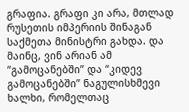გრაფია. გრაფი კი არა, მთლად რუსეთის იმპერიის შინაგან საქმეთა მინისტრი გახდა. და მაინც, ვინ არიან ამ “გამოცანებში” და “კიდევ გამოცანებში” ნაგულისხმევი ხალხი, რომელთაც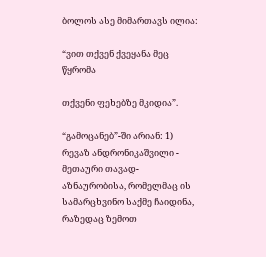ბოლოს ასე მიმართავს ილია:

“ვით თქვენ ქვეყანა მეც წყრომა

თქვენი ფეხებზე მკიდია”.

“გამოცანებ”-ში არიან: 1) რევაზ ანდრონიკაშვილი - მეთაური თავად-აზნაურობისა, რომელმაც ის სამარცხვინო საქმე ჩაიდინა, რაზედაც ზემოთ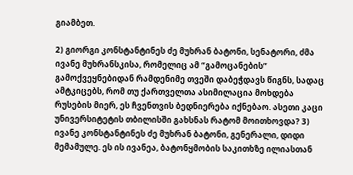გიამბეთ.

2) გიორგი კონსტანტინეს ძე მუხრან ბატონი, სენატორი, ძმა ივანე მუხრანსკისა, რომელიც ამ “გამოცანების” გამოქვეყნებიდან რამდენიმე თვეში დაბეჭდავს წიგნს, სადაც ამტკიცებს, რომ თუ ქართველთა ასიმილაცია მოხდება რუსების მიერ, ეს ჩვენთვის ბედნიერება იქნებაო. ასეთი კაცი უნივერსიტეტის თბილისში გახსნას რატომ მოითხოვდა? 3) ივანე კონსტანტინეს ძე მუხრან ბატონი, გენერალი, დიდი მემამულე. ეს ის ივანეა, ბატონყმობის საკითხზე ილიასთან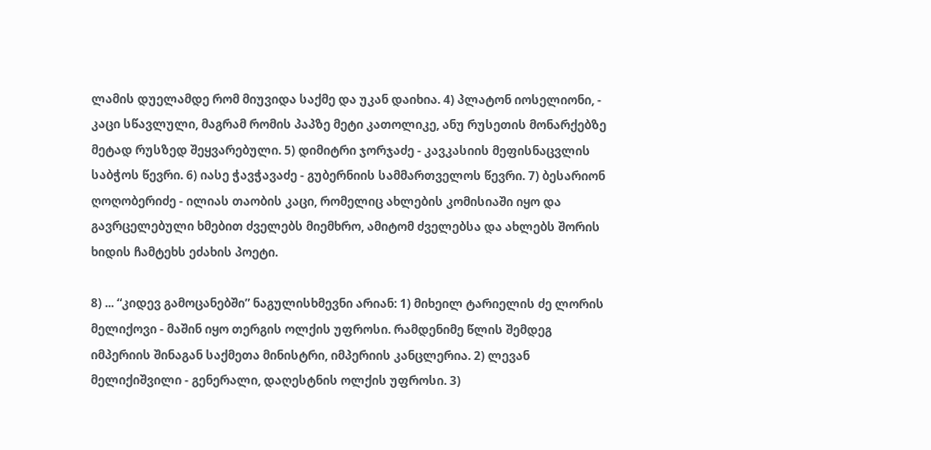ლამის დუელამდე რომ მიუვიდა საქმე და უკან დაიხია. 4) პლატონ იოსელიონი, - კაცი სწავლული, მაგრამ რომის პაპზე მეტი კათოლიკე, ანუ რუსეთის მონარქებზე მეტად რუსზედ შეყვარებული. 5) დიმიტრი ჯორჯაძე - კავკასიის მეფისნაცვლის საბჭოს წევრი. 6) იასე ჭავჭავაძე - გუბერნიის სამმართველოს წევრი. 7) ბესარიონ ღოღობერიძე - ილიას თაობის კაცი, რომელიც ახლების კომისიაში იყო და გავრცელებული ხმებით ძველებს მიემხრო, ამიტომ ძველებსა და ახლებს შორის ხიდის ჩამტეხს ეძახის პოეტი.

8) ... “კიდევ გამოცანებში” ნაგულისხმევნი არიან: 1) მიხეილ ტარიელის ძე ლორის მელიქოვი - მაშინ იყო თერგის ოლქის უფროსი. რამდენიმე წლის შემდეგ იმპერიის შინაგან საქმეთა მინისტრი, იმპერიის კანცლერია. 2) ლევან მელიქიშვილი - გენერალი, დაღესტნის ოლქის უფროსი. 3)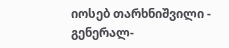იოსებ თარხნიშვილი - გენერალ-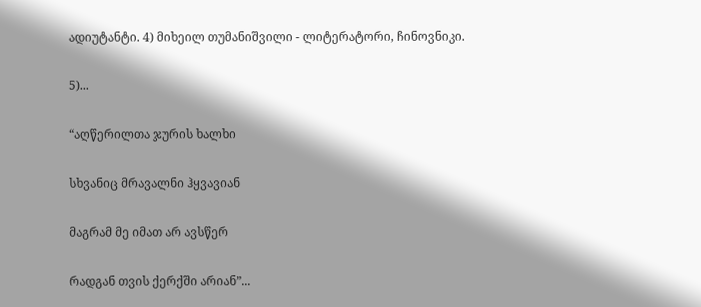ადიუტანტი. 4) მიხეილ თუმანიშვილი - ლიტერატორი, ჩინოვნიკი.

5)...

“აღწერილთა ჯურის ხალხი

სხვანიც მრავალნი ჰყვავიან

მაგრამ მე იმათ არ ავსწერ

რადგან თვის ქერქში არიან”...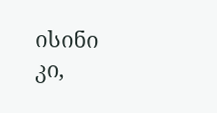ისინი კი,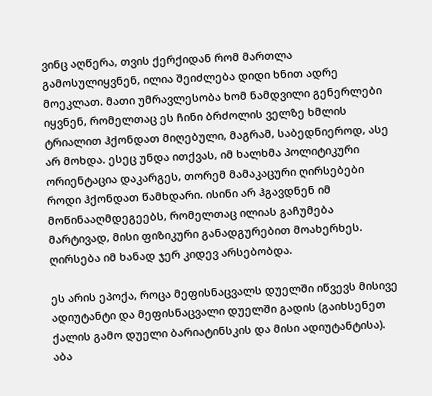ვინც აღწერა, თვის ქერქიდან რომ მართლა გამოსულიყვნენ, ილია შეიძლება დიდი ხნით ადრე მოეკლათ. მათი უმრავლესობა ხომ ნამდვილი გენერლები იყვნენ, რომელთაც ეს ჩინი ბრძოლის ველზე ხმლის ტრიალით ჰქონდათ მიღებული, მაგრამ, საბედნიეროდ, ასე არ მოხდა. ესეც უნდა ითქვას, იმ ხალხმა პოლიტიკური ორიენტაცია დაკარგეს, თორემ მამაკაცური ღირსებები როდი ჰქონდათ წამხდარი. ისინი არ ჰგავდნენ იმ მოწინააღმდეგეებს, რომელთაც ილიას გაჩუმება მარტივად, მისი ფიზიკური განადგურებით მოახერხეს. ღირსება იმ ხანად ჯერ კიდევ არსებობდა.

ეს არის ეპოქა, როცა მეფისნაცვალს დუელში იწვევს მისივე ადიუტანტი და მეფისნაცვალი დუელში გადის (გაიხსენეთ ქალის გამო დუელი ბარიატინსკის და მისი ადიუტანტისა). აბა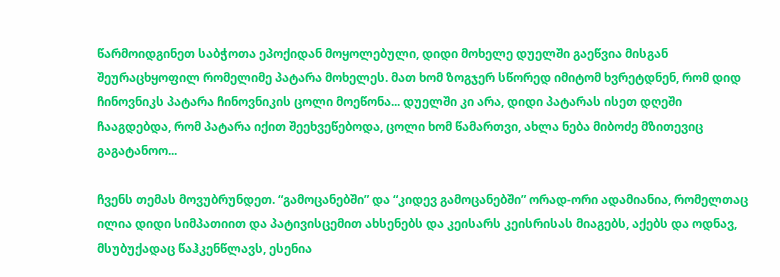წარმოიდგინეთ საბჭოთა ეპოქიდან მოყოლებული, დიდი მოხელე დუელში გაეწვია მისგან შეურაცხყოფილ რომელიმე პატარა მოხელეს. მათ ხომ ზოგჯერ სწორედ იმიტომ ხვრეტდნენ, რომ დიდ ჩინოვნიკს პატარა ჩინოვნიკის ცოლი მოეწონა... დუელში კი არა, დიდი პატარას ისეთ დღეში ჩააგდებდა, რომ პატარა იქით შეეხვეწებოდა, ცოლი ხომ წამართვი, ახლა ნება მიბოძე მზითევიც გაგატანოო...

ჩვენს თემას მოვუბრუნდეთ. “გამოცანებში” და “კიდევ გამოცანებში” ორად-ორი ადამიანია, რომელთაც ილია დიდი სიმპათიით და პატივისცემით ახსენებს და კეისარს კეისრისას მიაგებს, აქებს და ოდნავ, მსუბუქადაც წაჰკენწლავს, ესენია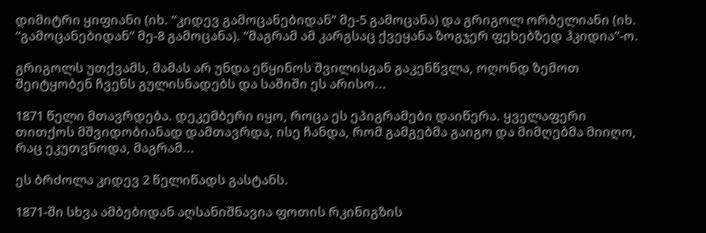დიმიტრი ყიფიანი (იხ. “კიდევ გამოცანებიდან” მე-5 გამოცანა) და გრიგოლ ორბელიანი (იხ. “გამოცანებიდან” მე-8 გამოცანა). “მაგრამ ამ კარგსაც ქვეყანა ზოგჯერ ფეხებზედ ჰკიდია”-ო.

გრიგოლს უთქვამს, მამას არ უნდა ეწყინოს შვილისგან გაკენწვლა, ოღონდ ზემოთ შეიტყობენ ჩვენს გულისნადებს და საშიში ეს არისო...

1871 წელი მთავრდება. დეკემბერი იყო, როცა ეს ეპიგრამები დაიწერა. ყველაფერი თითქოს მშვიდობიანად დამთავრდა, ისე ჩანდა, რომ გამგებმა გაიგო და მიმღებმა მიიღო, რაც ეკუთვნოდა, მაგრამ...

ეს ბრძოლა კიდევ 2 წელიწადს გასტანს.

1871-ში სხვა ამბებიდან აღსანიშნავია ფოთის რკინიგზის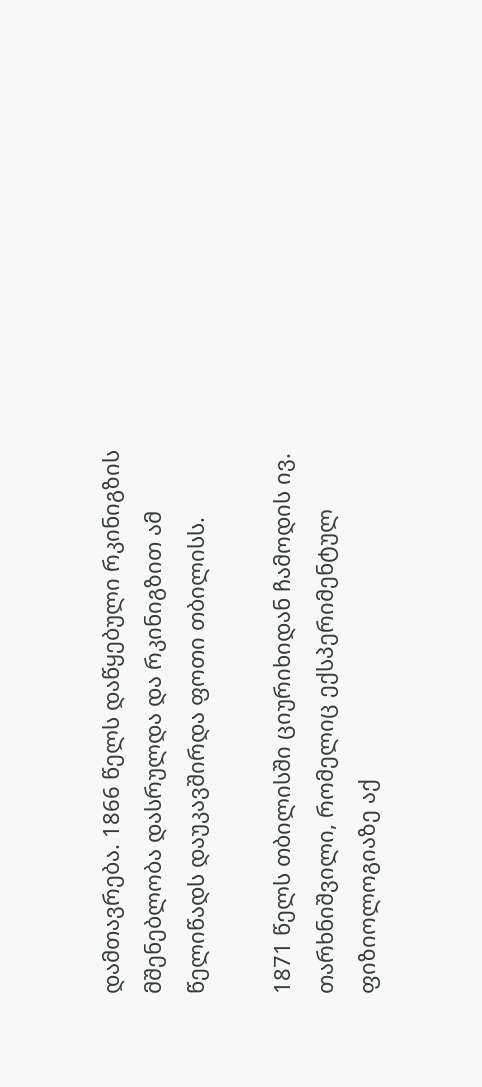დამთავრება. 1866 წელს დაწყებული რკინიგზის მშენებლობა დასრულდა და რკინიგზით ამ წელიწადს დაუკავშირდა ფოთი თბილისს.

1871 წელს თბილისში ციურიხიდან ჩამოდის ივ. თარხნიშვილი, რომელიც ექსპერიმენტულ ფიზიოლოგიაზე აქ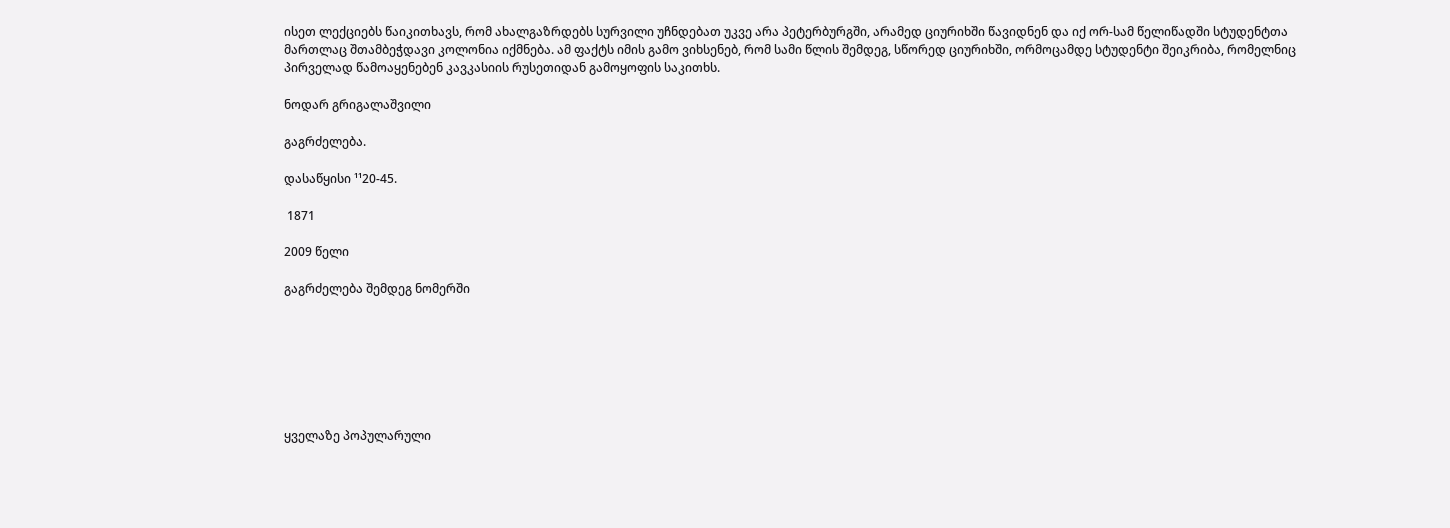ისეთ ლექციებს წაიკითხავს, რომ ახალგაზრდებს სურვილი უჩნდებათ უკვე არა პეტერბურგში, არამედ ციურიხში წავიდნენ და იქ ორ-სამ წელიწადში სტუდენტთა მართლაც შთამბეჭდავი კოლონია იქმნება. ამ ფაქტს იმის გამო ვიხსენებ, რომ სამი წლის შემდეგ, სწორედ ციურიხში, ორმოცამდე სტუდენტი შეიკრიბა, რომელნიც პირველად წამოაყენებენ კავკასიის რუსეთიდან გამოყოფის საკითხს.

ნოდარ გრიგალაშვილი

გაგრძელება.

დასაწყისი ¹¹20-45.

 1871

2009 წელი

გაგრძელება შემდეგ ნომერში







ყველაზე პოპულარული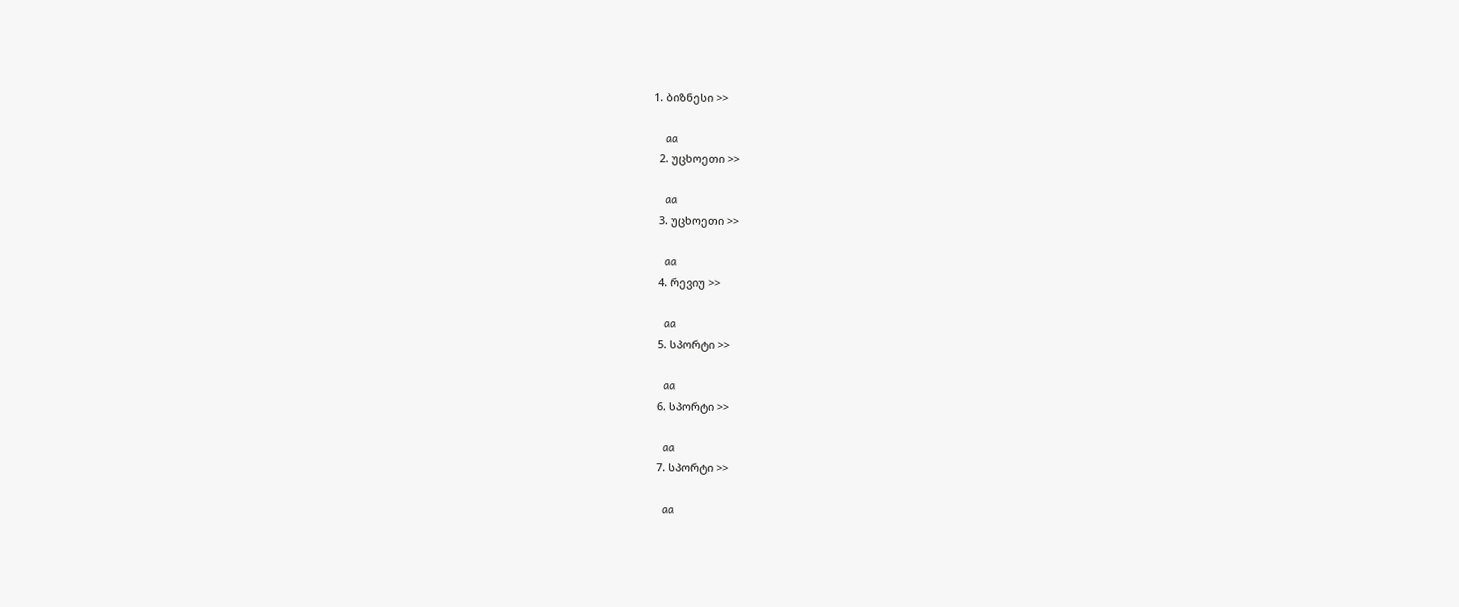1. ბიზნესი >>

    aa
  2. უცხოეთი >>

    aa
  3. უცხოეთი >>

    aa
  4. რევიუ >>

    aa
  5. სპორტი >>

    aa
  6. სპორტი >>

    aa
  7. სპორტი >>

    aa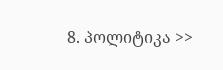8. პოლიტიკა >>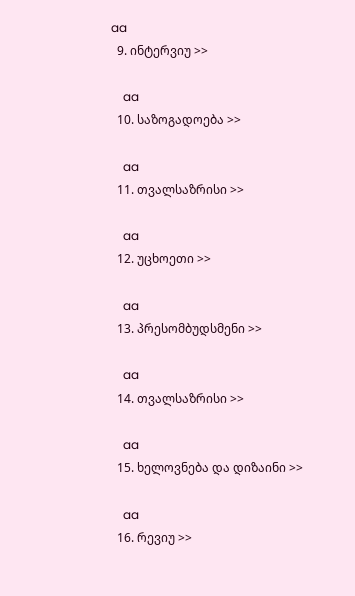aa
  9. ინტერვიუ >>

    aa
  10. საზოგადოება >>

    aa
  11. თვალსაზრისი >>

    aa
  12. უცხოეთი >>

    aa
  13. პრესომბუდსმენი >>

    aa
  14. თვალსაზრისი >>

    aa
  15. ხელოვნება და დიზაინი >>

    aa
  16. რევიუ >>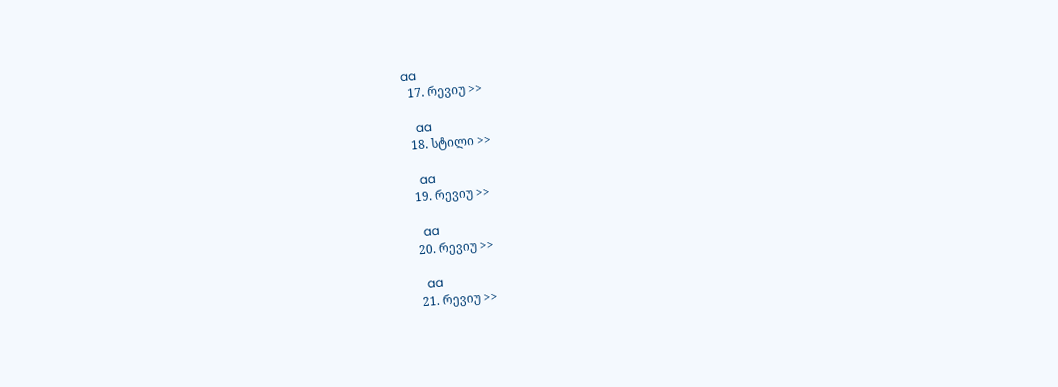aa
  17. რევიუ >>

    aa
  18. სტილი >>

    aa
  19. რევიუ >>

    aa
  20. რევიუ >>

    aa
  21. რევიუ >>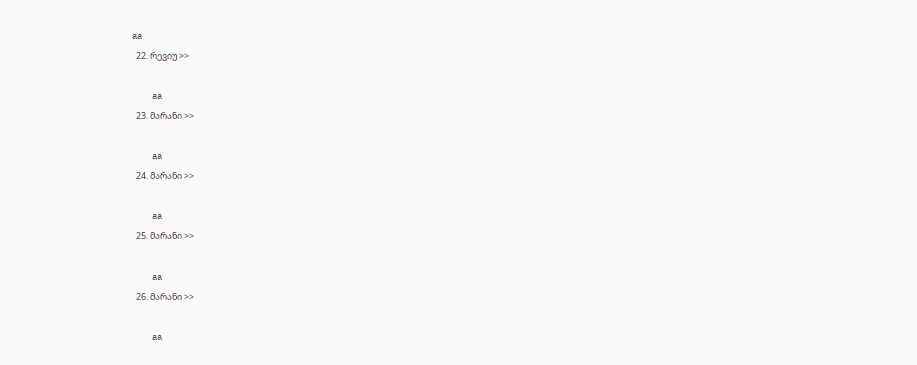aa
  22. რევიუ >>

    aa
  23. მარანი >>

    aa
  24. მარანი >>

    aa
  25. მარანი >>

    aa
  26. მარანი >>

    aa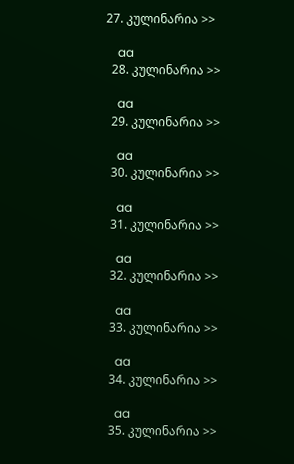27. კულინარია >>

    aa
  28. კულინარია >>

    aa
  29. კულინარია >>

    aa
  30. კულინარია >>

    aa
  31. კულინარია >>

    aa
  32. კულინარია >>

    aa
  33. კულინარია >>

    aa
  34. კულინარია >>

    aa
  35. კულინარია >>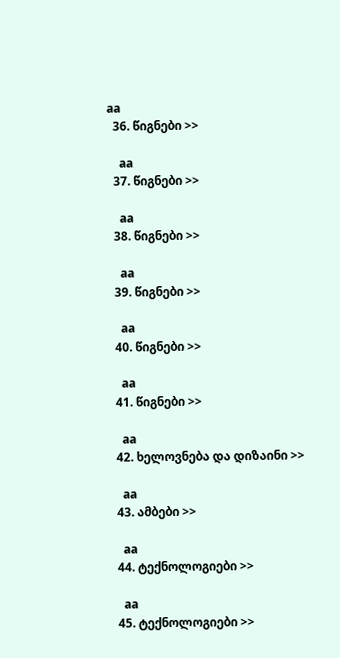aa
  36. წიგნები >>

    aa
  37. წიგნები >>

    aa
  38. წიგნები >>

    aa
  39. წიგნები >>

    aa
  40. წიგნები >>

    aa
  41. წიგნები >>

    aa
  42. ხელოვნება და დიზაინი >>

    aa
  43. ამბები >>

    aa
  44. ტექნოლოგიები >>

    aa
  45. ტექნოლოგიები >>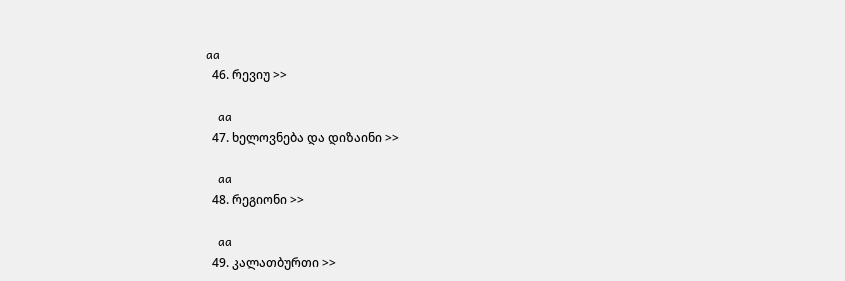aa
  46. რევიუ >>

    aa
  47. ხელოვნება და დიზაინი >>

    aa
  48. რეგიონი >>

    aa
  49. კალათბურთი >>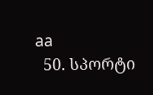aa
  50. სპორტი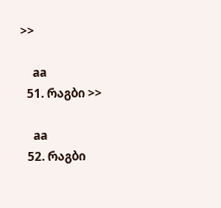>>

    aa
  51. რაგბი >>

    aa
  52. რაგბი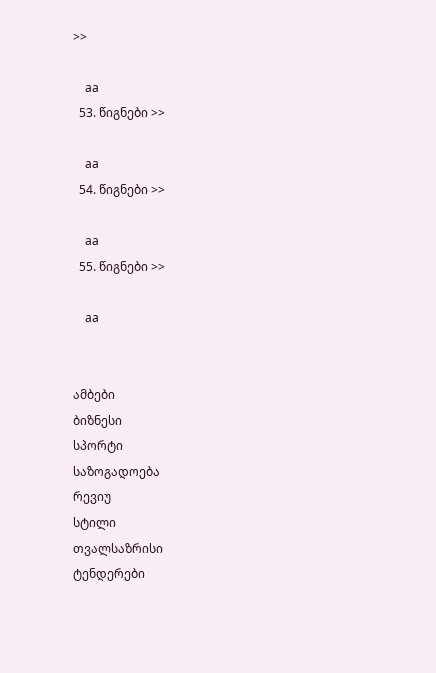>>

    aa
  53. წიგნები >>

    aa
  54. წიგნები >>

    aa
  55. წიგნები >>

    aa


ამბები
ბიზნესი
სპორტი
საზოგადოება
რევიუ
სტილი
თვალსაზრისი
ტენდერები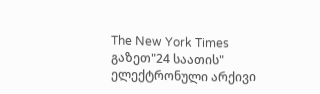The New York Times
გაზეთ"24 საათის"
ელექტრონული არქივი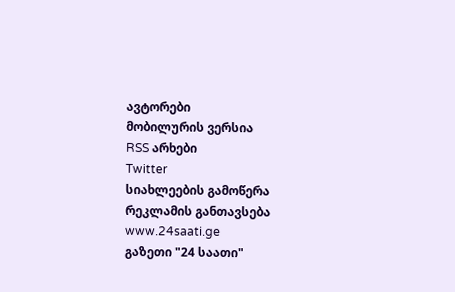ავტორები
მობილურის ვერსია
RSS არხები
Twitter
სიახლეების გამოწერა
რეკლამის განთავსება
www.24saati.ge
გაზეთი "24 საათი"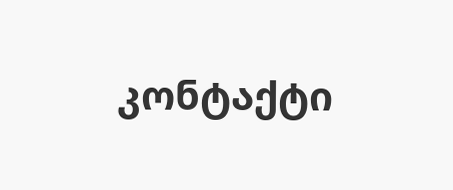კონტაქტი